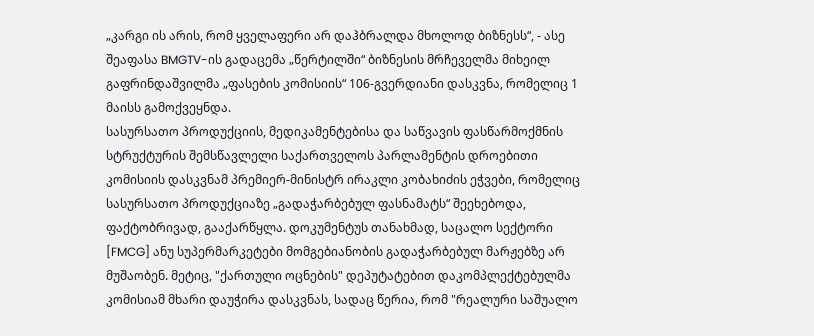„კარგი ის არის, რომ ყველაფერი არ დაჰბრალდა მხოლოდ ბიზნესს“, - ასე შეაფასა BMGTV-ის გადაცემა „წერტილში“ ბიზნესის მრჩეველმა მიხეილ გაფრინდაშვილმა „ფასების კომისიის“ 106-გვერდიანი დასკვნა, რომელიც 1 მაისს გამოქვეყნდა.
სასურსათო პროდუქციის, მედიკამენტებისა და საწვავის ფასწარმოქმნის სტრუქტურის შემსწავლელი საქართველოს პარლამენტის დროებითი კომისიის დასკვნამ პრემიერ-მინისტრ ირაკლი კობახიძის ეჭვები, რომელიც სასურსათო პროდუქციაზე „გადაჭარბებულ ფასნამატს“ შეეხებოდა, ფაქტობრივად, გააქარწყლა. დოკუმენტუს თანახმად, საცალო სექტორი [FMCG] ანუ სუპერმარკეტები მომგებიანობის გადაჭარბებულ მარჟებზე არ მუშაობენ. მეტიც, "ქართული ოცნების" დეპუტატებით დაკომპლექტებულმა კომისიამ მხარი დაუჭირა დასკვნას, სადაც წერია, რომ "რეალური საშუალო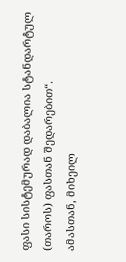ფასი სისტემურად დაბალია სტანდარტულ (თაროს) ფასთან შედარებით“.
ამასთან, მიხეილ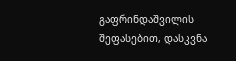გაფრინდაშვილის შეფასებით, დასკვნა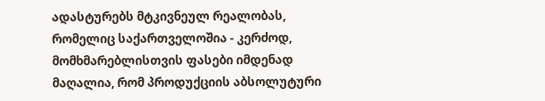ადასტურებს მტკივნეულ რეალობას, რომელიც საქართველოშია - კერძოდ, მომხმარებლისთვის ფასები იმდენად მაღალია, რომ პროდუქციის აბსოლუტური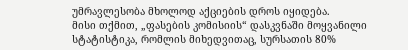უმრავლესობა მხოლოდ აქციების დროს იყიდება.
მისი თქმით, „ფასების კომისიის“ დასკვნაში მოყვანილი სტატისტიკა, რომლის მიხედვითაც, სურსათის 80%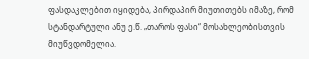ფასდაკლებით იყიდება, პირდაპირ მიუთითებს იმაზე, რომ სტანდარტული ანუ ე.წ. „თაროს ფასი“ მოსახლეობისთვის მიუწვდომელია.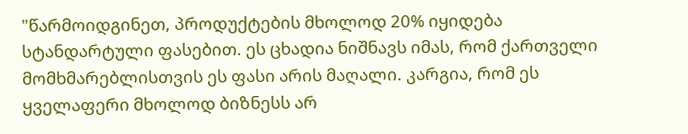"წარმოიდგინეთ, პროდუქტების მხოლოდ 20% იყიდება სტანდარტული ფასებით. ეს ცხადია ნიშნავს იმას, რომ ქართველი მომხმარებლისთვის ეს ფასი არის მაღალი. კარგია, რომ ეს ყველაფერი მხოლოდ ბიზნესს არ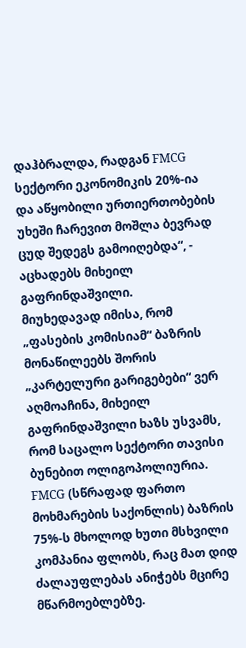დაჰბრალდა, რადგან FMCG სექტორი ეკონომიკის 20%-ია და აწყობილი ურთიერთობების უხეში ჩარევით მოშლა ბევრად ცუდ შედეგს გამოიღებდა“, - აცხადებს მიხეილ გაფრინდაშვილი.
მიუხედავად იმისა, რომ „ფასების კომისიამ“ ბაზრის მონაწილეებს შორის „კარტელური გარიგებები“ ვერ აღმოაჩინა, მიხეილ გაფრინდაშვილი ხაზს უსვამს, რომ საცალო სექტორი თავისი ბუნებით ოლიგოპოლიურია. FMCG (სწრაფად ფართო მოხმარების საქონლის) ბაზრის 75%-ს მხოლოდ ხუთი მსხვილი კომპანია ფლობს, რაც მათ დიდ ძალაუფლებას ანიჭებს მცირე მწარმოებლებზე.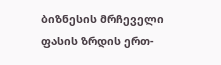ბიზნესის მრჩეველი ფასის ზრდის ერთ-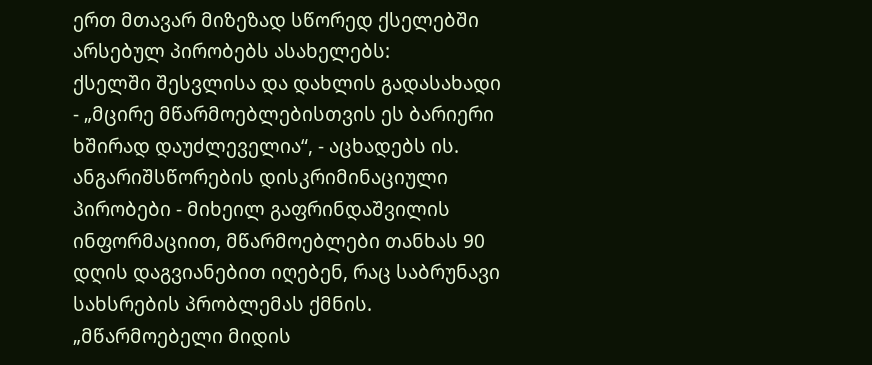ერთ მთავარ მიზეზად სწორედ ქსელებში არსებულ პირობებს ასახელებს:
ქსელში შესვლისა და დახლის გადასახადი - „მცირე მწარმოებლებისთვის ეს ბარიერი ხშირად დაუძლეველია“, - აცხადებს ის.
ანგარიშსწორების დისკრიმინაციული პირობები - მიხეილ გაფრინდაშვილის ინფორმაციით, მწარმოებლები თანხას 90 დღის დაგვიანებით იღებენ, რაც საბრუნავი სახსრების პრობლემას ქმნის.
„მწარმოებელი მიდის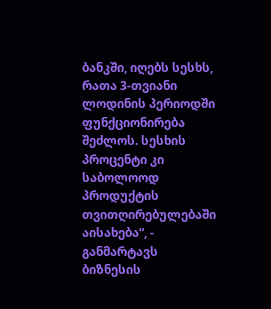ბანკში, იღებს სესხს, რათა 3-თვიანი ლოდინის პერიოდში ფუნქციონირება შეძლოს. სესხის პროცენტი კი საბოლოოდ პროდუქტის თვითღირებულებაში აისახება“, - განმარტავს ბიზნესის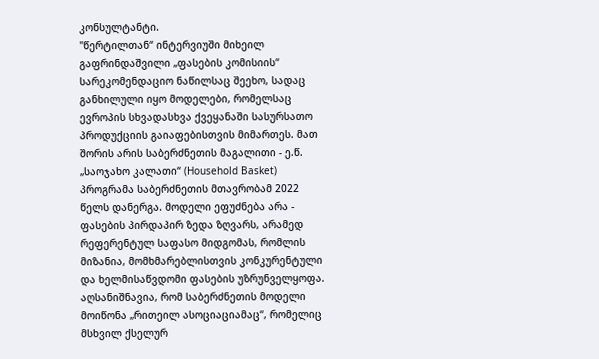კონსულტანტი.
"წერტილთან“ ინტერვიუში მიხეილ გაფრინდაშვილი „ფასების კომისიის“ სარეკომენდაციო ნაწილსაც შეეხო, სადაც განხილული იყო მოდელები, რომელსაც ევროპის სხვადასხვა ქვეყანაში სასურსათო პროდუქციის გაიაფებისთვის მიმართეს. მათ შორის არის საბერძნეთის მაგალითი - ე.წ. „საოჯახო კალათი“ (Household Basket) პროგრამა საბერძნეთის მთავრობამ 2022 წელს დანერგა. მოდელი ეფუძნება არა - ფასების პირდაპირ ზედა ზღვარს, არამედ რეფერენტულ საფასო მიდგომას, რომლის მიზანია, მომხმარებლისთვის კონკურენტული და ხელმისაწვდომი ფასების უზრუნველყოფა.
აღსანიშნავია, რომ საბერძნეთის მოდელი მოიწონა „რითეილ ასოციაციამაც“, რომელიც მსხვილ ქსელურ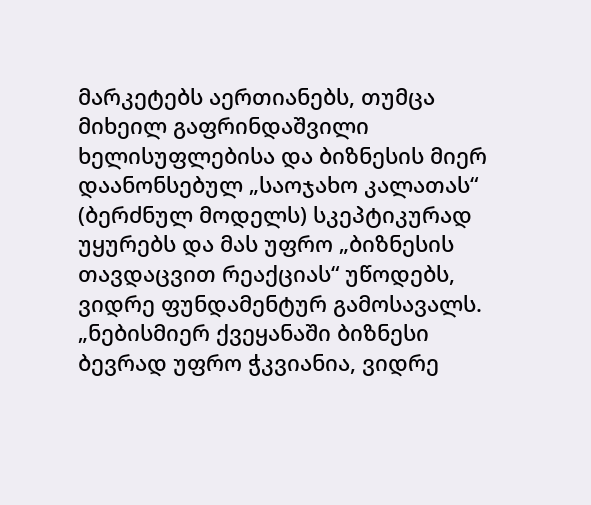მარკეტებს აერთიანებს, თუმცა მიხეილ გაფრინდაშვილი ხელისუფლებისა და ბიზნესის მიერ დაანონსებულ „საოჯახო კალათას“ (ბერძნულ მოდელს) სკეპტიკურად უყურებს და მას უფრო „ბიზნესის თავდაცვით რეაქციას“ უწოდებს, ვიდრე ფუნდამენტურ გამოსავალს.
„ნებისმიერ ქვეყანაში ბიზნესი ბევრად უფრო ჭკვიანია, ვიდრე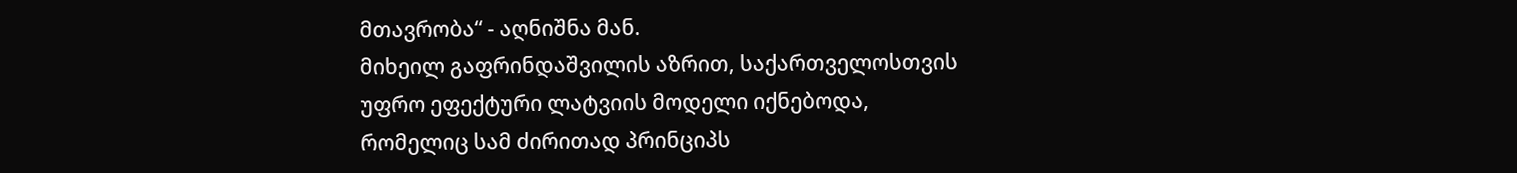მთავრობა“ - აღნიშნა მან.
მიხეილ გაფრინდაშვილის აზრით, საქართველოსთვის უფრო ეფექტური ლატვიის მოდელი იქნებოდა, რომელიც სამ ძირითად პრინციპს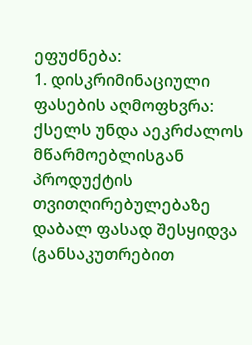ეფუძნება:
1. დისკრიმინაციული ფასების აღმოფხვრა: ქსელს უნდა აეკრძალოს მწარმოებლისგან პროდუქტის თვითღირებულებაზე დაბალ ფასად შესყიდვა (განსაკუთრებით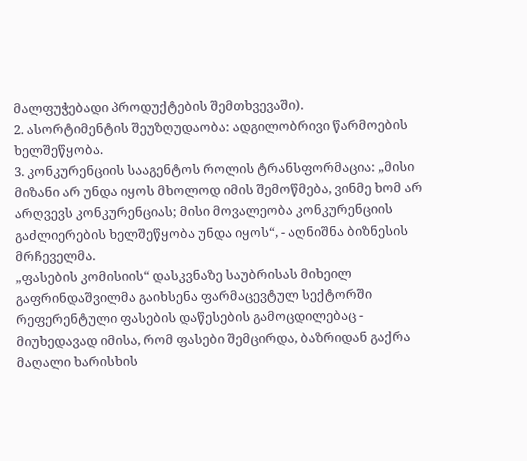მალფუჭებადი პროდუქტების შემთხვევაში).
2. ასორტიმენტის შეუზღუდაობა: ადგილობრივი წარმოების ხელშეწყობა.
3. კონკურენციის სააგენტოს როლის ტრანსფორმაცია: „მისი მიზანი არ უნდა იყოს მხოლოდ იმის შემოწმება, ვინმე ხომ არ არღვევს კონკურენციას; მისი მოვალეობა კონკურენციის გაძლიერების ხელშეწყობა უნდა იყოს“, - აღნიშნა ბიზნესის მრჩეველმა.
„ფასების კომისიის“ დასკვნაზე საუბრისას მიხეილ გაფრინდაშვილმა გაიხსენა ფარმაცევტულ სექტორში რეფერენტული ფასების დაწესების გამოცდილებაც - მიუხედავად იმისა, რომ ფასები შემცირდა, ბაზრიდან გაქრა მაღალი ხარისხის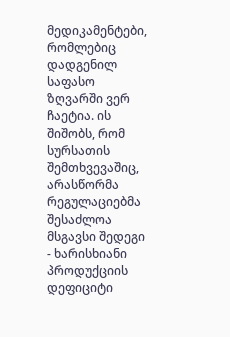მედიკამენტები, რომლებიც დადგენილ საფასო ზღვარში ვერ ჩაეტია. ის შიშობს, რომ სურსათის შემთხვევაშიც, არასწორმა რეგულაციებმა შესაძლოა მსგავსი შედეგი - ხარისხიანი პროდუქციის დეფიციტი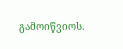გამოიწვიოს.